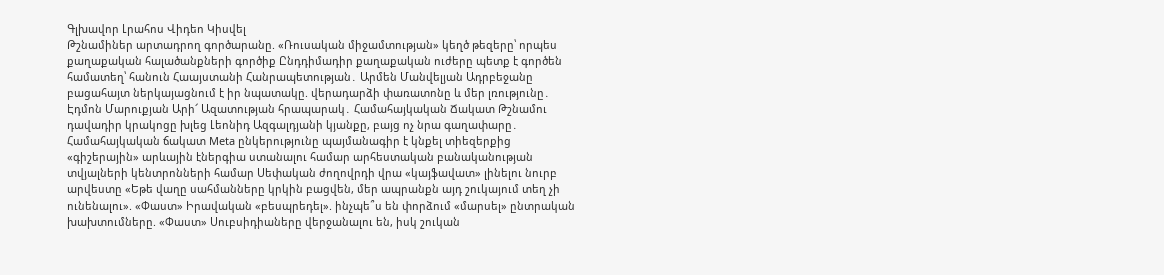Գլխավոր Լրահոս Վիդեո Կիսվել
Թշնամիներ արտադրող գործարանը. «Ռուսական միջամտության» կեղծ թեզերը՝ որպես քաղաքական հալածանքների գործիք Ընդդիմադիր քաղաքական ուժերը պետք է գործեն համատեղ՝ հանուն Հաայստանի Հանրապետության․ Արմեն Մանվելյան Ադրբեջանը բացահայտ ներկայացնում է իր նպատակը. վերադարձի փառատոնը և մեր լռությունը․ Էդմոն Մարուքյան Արի՜ Ազատության հրապարակ․ Համահայկական Ճակատ Թշնամու դավադիր կրակոցը խլեց Լեոնիդ Ազգալդյանի կյանքը, բայց ոչ նրա գաղափարը․ Համահայկական ճակատ Meta ընկերությունը պայմանագիր է կնքել տիեզերքից «գիշերային» արևային էներգիա ստանալու համար արհեստական բանականության տվյալների կենտրոնների համար Սեփական ժողովրդի վրա «կայֆավատ» լինելու նուրբ արվեստը «Եթե վաղը սահմանները կրկին բացվեն, մեր ապրանքն այդ շուկայում տեղ չի ունենալու». «Փաստ» Իրավական «բեսպրեդել». ինչպե՞ս են փորձում «մարսել» ընտրական խախտումները. «Փաստ» Սուբսիդիաները վերջանալու են, իսկ շուկան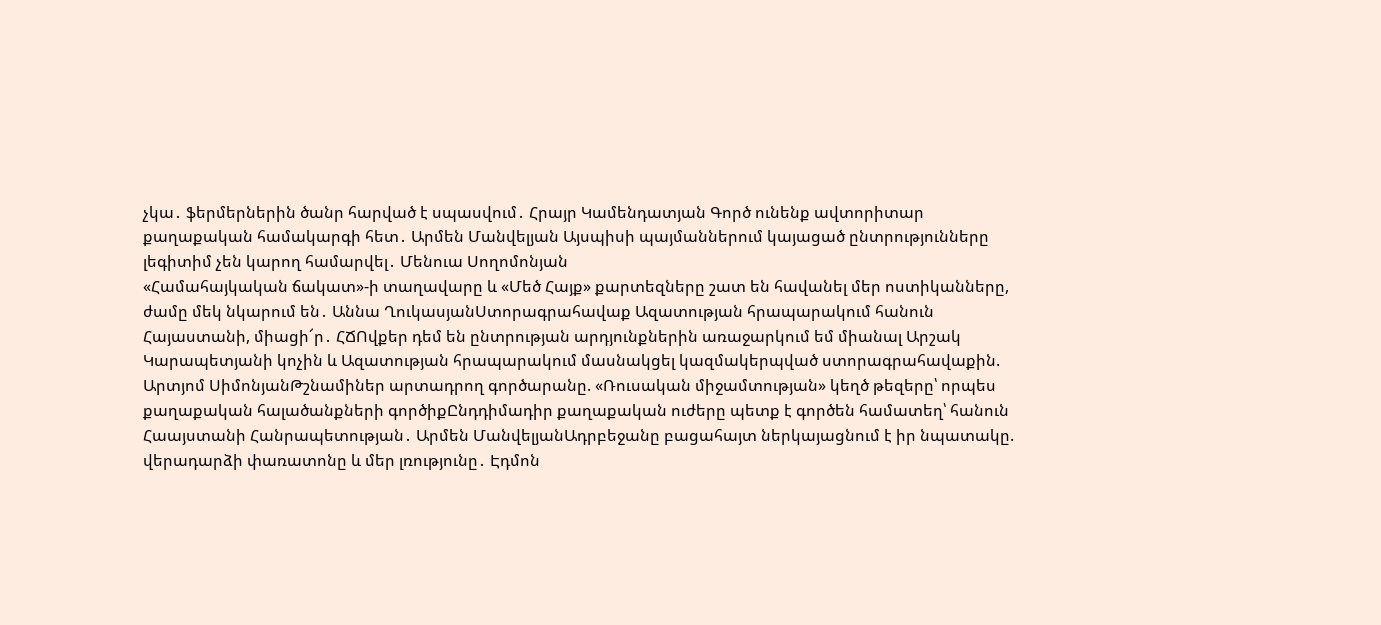չկա․ ֆերմերներին ծանր հարված է սպասվում․ Հրայր Կամենդատյան Գործ ունենք ավտորիտար քաղաքական համակարգի հետ․ Արմեն Մանվելյան Այսպիսի պայմաններում կայացած ընտրությունները լեգիտիմ չեն կարող համարվել․ Մենուա Սողոմոնյան
«Համահայկական ճակատ»-ի տաղավարը և «Մեծ Հայք» քարտեզները շատ են հավանել մեր ոստիկանները, ժամը մեկ նկարում են․ Աննա ՂուկասյանՍտորագրահավաք Ազատության հրապարակում հանուն Հայաստանի, միացի՜ր․ ՀՃՈվքեր դեմ են ընտրության արդյունքներին առաջարկում եմ միանալ Արշակ Կարապետյանի կոչին և Ազատության հրապարակում մասնակցել կազմակերպված ստորագրահավաքին. Արտյոմ ՍիմոնյանԹշնամիներ արտադրող գործարանը. «Ռուսական միջամտության» կեղծ թեզերը՝ որպես քաղաքական հալածանքների գործիքԸնդդիմադիր քաղաքական ուժերը պետք է գործեն համատեղ՝ հանուն Հաայստանի Հանրապետության․ Արմեն ՄանվելյանԱդրբեջանը բացահայտ ներկայացնում է իր նպատակը. վերադարձի փառատոնը և մեր լռությունը․ Էդմոն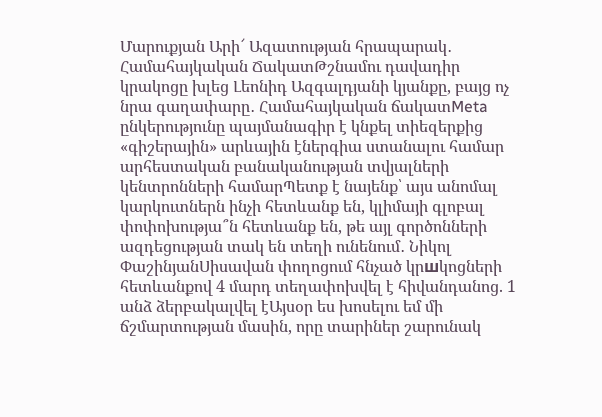Մարուքյան Արի՜ Ազատության հրապարակ․ Համահայկական ՃակատԹշնամու դավադիր կրակոցը խլեց Լեոնիդ Ազգալդյանի կյանքը, բայց ոչ նրա գաղափարը․ Համահայկական ճակատMeta ընկերությունը պայմանագիր է կնքել տիեզերքից «գիշերային» արևային էներգիա ստանալու համար արհեստական բանականության տվյալների կենտրոնների համարՊետք է նայենք՝ այս անոմալ կարկուտներն ինչի հետևանք են, կլիմայի գլոբալ փոփոխությա՞ն հետևանք են, թե այլ գործոնների ազդեցության տակ են տեղի ունենում․ Նիկոլ ՓաշինյանՍիսավան փողոցում հնչած կրшկոցների հետևանքով 4 մարդ տեղափոխվել է հիվանդանոց. 1 անձ ձերբակալվել էԱյսօր ես խոսելու եմ մի ճշմարտության մասին, որը տարիներ շարունակ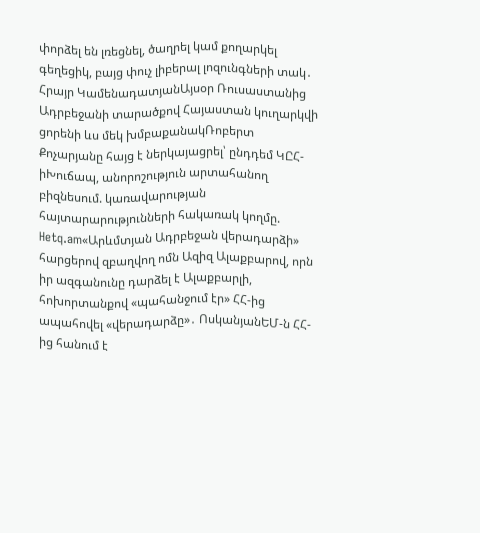փորձել են լռեցնել, ծաղրել կամ քողարկել գեղեցիկ, բայց փուչ լիբերալ լոզունգների տակ․ Հրայր ԿամենադատյանԱյսօր Ռուսաստանից Ադրբեջանի տարածքով Հայաստան կուղարկվի ցորենի ևս մեկ խմբաքանակՌոբերտ Քոչարյանը հայց է ներկայացրել՝ ընդդեմ ԿԸՀ-իԽուճապ, անորոշություն արտահանող բիզնեսում. կառավարության հայտարարությունների հակառակ կողմը. Hetq.am«Արևմտյան Ադրբեջան վերադարձի» հարցերով զբաղվող ոմն Ազիզ Ալաքբարով, որն իր ազգանունը դարձել է Ալաքբարլի, հոխորտանքով «պահանջում էր» ՀՀ-ից ապահովել «վերադարձը»․ ՈսկանյանԵՄ-ն ՀՀ-ից հանում է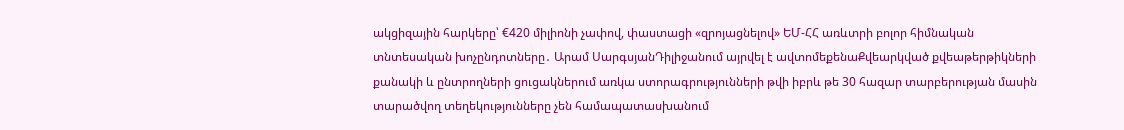ակցիզային հարկերը՝ €420 միլիոնի չափով, փաստացի «զրոյացնելով» ԵՄ-ՀՀ առևտրի բոլոր հիմնական տնտեսական խոչընդոտները․ Արամ ՍարգսյանԴիլիջանում այրվել է ավտոմեքենաՔվեարկված քվեաթերթիկների քանակի և ընտրողների ցուցակներում առկա ստորագրությունների թվի իբրև թե 30 հազար տարբերության մասին տարածվող տեղեկությունները չեն համապատասխանում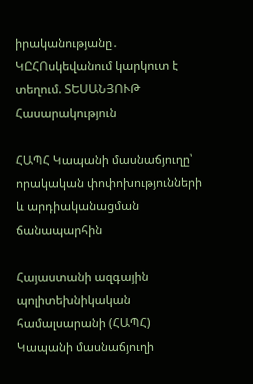իրականությանը․ ԿԸՀՈսկեվանում կարկուտ է տեղում. ՏԵՍԱՆՅՈՒԹ
Հասարակություն

ՀԱՊՀ Կապանի մասնաճյուղը՝ որակական փոփոխությունների և արդիականացման ճանապարհին

Հայաստանի ազգային պոլիտեխնիկական համալսարանի (ՀԱՊՀ) Կապանի մասնաճյուղի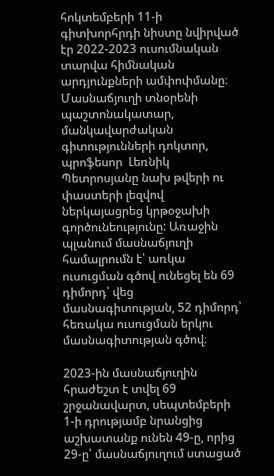հոկտեմբերի 11-ի գիտխորհրդի նիստը նվիրված էր 2022-2023 ուսումնական տարվա հիմնական արդյունքների ամփոփմանը։ Մասնաճյուղի տնօրենի պաշտոնակատար, մանկավարժական գիտությունների դոկտոր, պրոֆեսոր  Լեռնիկ Պետրոսյանը նախ թվերի ու փաստերի լեզվով ներկայացրեց կրթօջախի գործունեությունը: Առաջին պլանում մասնաճյուղի համալրումն է՝ առկա ուսուցման գծով ունեցել են 69 դիմորդ՝ վեց մասնագիտության, 52 դիմորդ՝ հեռակա ուսուցման երկու մասնագիտության գծով։

2023-ին մասնաճյուղին հրաժեշտ է տվել 69 շրջանավարտ, սեպտեմբերի 1-ի դրությամբ նրանցից աշխատանք ունեն 49-ը, որից 29-ը՝ մասնաճյուղում ստացած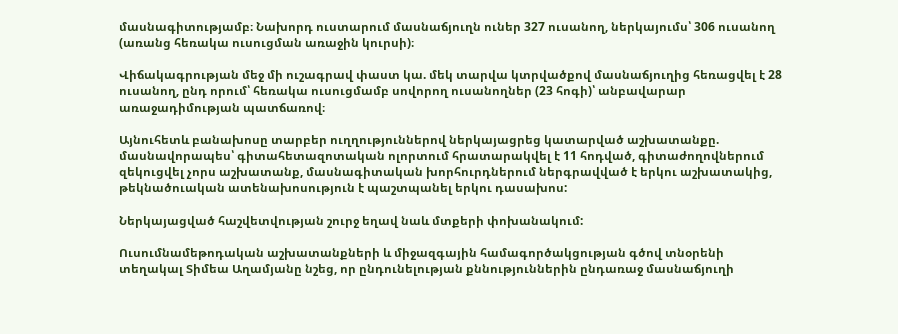մասնագիտությամբ։ Նախորդ ուստարում մասնաճյուղն ուներ 327 ուսանող, ներկայումս՝ 306 ուսանող (առանց հեռակա ուսուցման առաջին կուրսի)։

Վիճակագրության մեջ մի ուշագրավ փաստ կա. մեկ տարվա կտրվածքով մասնաճյուղից հեռացվել է 28 ուսանող, ընդ որում՝ հեռակա ուսուցմամբ սովորող ուսանողներ (23 հոգի)՝ անբավարար առաջադիմության պատճառով։

Այնուհետև բանախոսը տարբեր ուղղություններով ներկայացրեց կատարված աշխատանքը. մասնավորապես՝ գիտահետազոտական ոլորտում հրատարակվել է 11 հոդված, գիտաժողովներում զեկուցվել չորս աշխատանք, մասնագիտական խորհուրդներում ներգրավված է երկու աշխատակից, թեկնածուական ատենախոսություն է պաշտպանել երկու դասախոս:

Ներկայացված հաշվետվության շուրջ եղավ նաև մտքերի փոխանակում:

Ուսումնամեթոդական աշխատանքների և միջազգային համագործակցության գծով տնօրենի տեղակալ Տիմեա Աղամյանը նշեց, որ ընդունելության քննություններին ընդառաջ մասնաճյուղի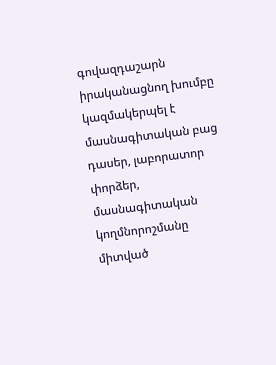գովազդաշարն իրականացնող խումբը կազմակերպել է մասնագիտական բաց դասեր, լաբորատոր փորձեր, մասնագիտական կողմնորոշմանը միտված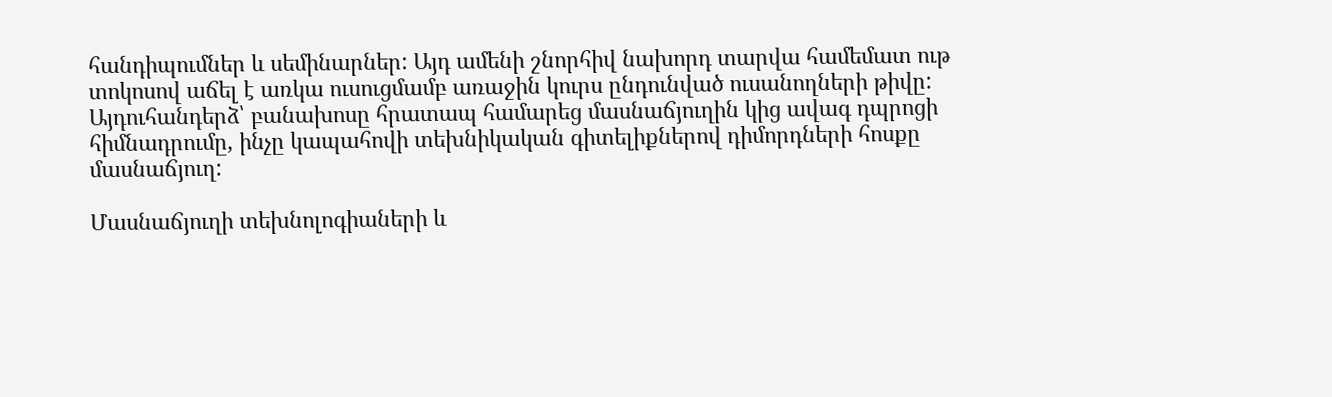հանդիպումներ և սեմինարներ: Այդ ամենի շնորհիվ նախորդ տարվա համեմատ ութ տոկոսով աճել է առկա ուսուցմամբ առաջին կուրս ընդունված ուսանողների թիվը: Այդուհանդերձ՝ բանախոսը հրատապ համարեց մասնաճյուղին կից ավագ դպրոցի հիմնադրումը, ինչը կապահովի տեխնիկական գիտելիքներով դիմորդների հոսքը մասնաճյուղ:

Մասնաճյուղի տեխնոլոգիաների և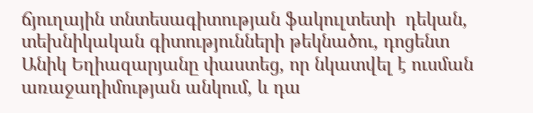ճյուղային տնտեսագիտության ֆակուլտետի  դեկան, տեխնիկական գիտությունների թեկնածու, դոցենտ Անիկ Եղիազարյանը փաստեց, որ նկատվել է ուսման առաջադիմության անկում, և դա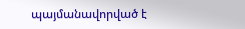պայմանավորված է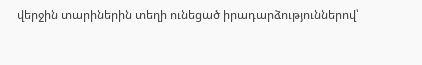վերջին տարիներին տեղի ունեցած իրադարձություններով՝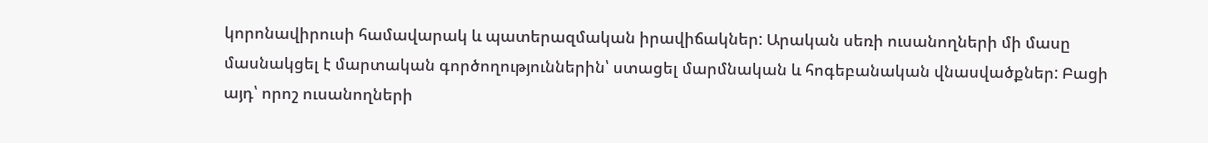կորոնավիրուսի համավարակ և պատերազմական իրավիճակներ: Արական սեռի ուսանողների մի մասը մասնակցել է մարտական գործողություններին՝ ստացել մարմնական և հոգեբանական վնասվածքներ: Բացի այդ՝ որոշ ուսանողների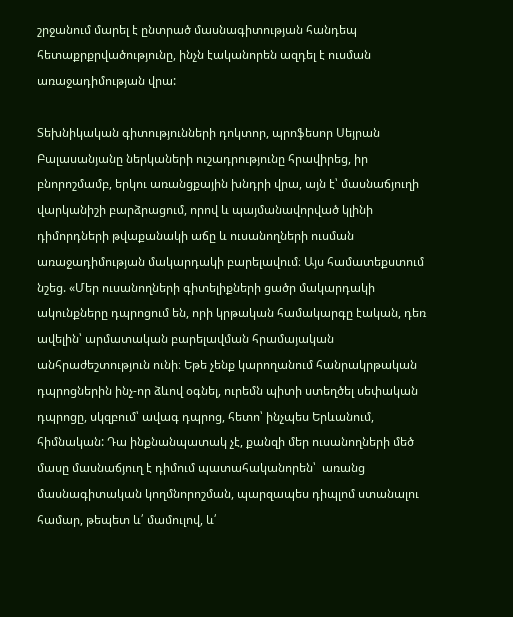շրջանում մարել է ընտրած մասնագիտության հանդեպ հետաքրքրվածությունը, ինչն էականորեն ազդել է ուսման առաջադիմության վրա:

Տեխնիկական գիտությունների դոկտոր, պրոֆեսոր Սեյրան Բալասանյանը ներկաների ուշադրությունը հրավիրեց, իր բնորոշմամբ, երկու առանցքային խնդրի վրա, այն է՝ մասնաճյուղի վարկանիշի բարձրացում, որով և պայմանավորված կլինի դիմորդների թվաքանակի աճը և ուսանողների ուսման առաջադիմության մակարդակի բարելավում։ Այս համատեքստում նշեց. «Մեր ուսանողների գիտելիքների ցածր մակարդակի ակունքները դպրոցում են, որի կրթական համակարգը էական, դեռ ավելին՝ արմատական բարելավման հրամայական անհրաժեշտություն ունի։ Եթե չենք կարողանում հանրակրթական դպրոցներին ինչ-որ ձևով օգնել, ուրեմն պիտի ստեղծել սեփական դպրոցը, սկզբում՝ ավագ դպրոց, հետո՝ ինչպես Երևանում, հիմնական: Դա ինքնանպատակ չէ, քանզի մեր ուսանողների մեծ մասը մասնաճյուղ է դիմում պատահականորեն՝  առանց մասնագիտական կողմնորոշման, պարզապես դիպլոմ ստանալու համար, թեպետ և՛ մամուլով, և՛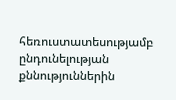հեռուստատեսությամբ ընդունելության քննություններին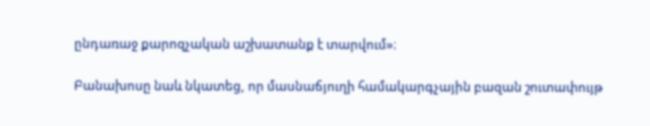ընդառաջ քարոզչական աշխատանք է տարվում»։

Բանախոսը նաև նկատեց, որ մասնաճյուղի համակարգչային բազան շուտափույթ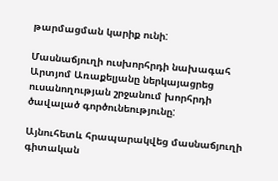թարմացման կարիք ունի:

Մասնաճյուղի ուսխորհրդի նախագահ Արտյոմ Առաքելյանը ներկայացրեց ուսանողության շրջանում խորհրդի ծավալած գործունեությունը:

Այնուհետև հրապարակվեց մասնաճյուղի գիտական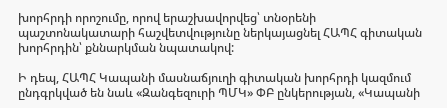խորհրդի որոշումը, որով երաշխավորվեց՝ տնօրենի պաշտոնակատարի հաշվետվությունը ներկայացնել ՀԱՊՀ գիտական խորհրդին՝ քննարկման նպատակով:

Ի դեպ, ՀԱՊՀ Կապանի մասնաճյուղի գիտական խորհրդի կազմում ընդգրկված են նաև «Զանգեզուրի ՊՄԿ» ՓԲ ընկերության, «Կապանի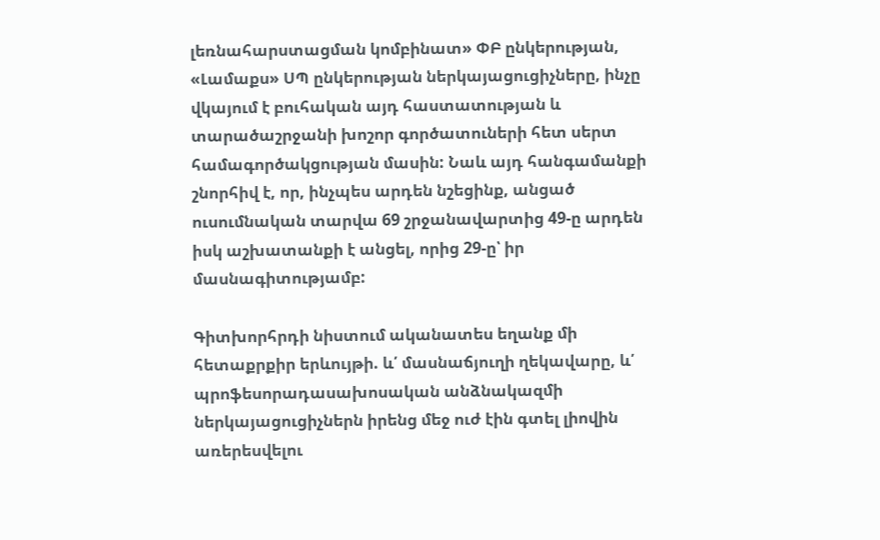լեռնահարստացման կոմբինատ» ՓԲ ընկերության, «Լամաքս» ՍՊ ընկերության ներկայացուցիչները, ինչը վկայում է բուհական այդ հաստատության և տարածաշրջանի խոշոր գործատուների հետ սերտ համագործակցության մասին: Նաև այդ հանգամանքի շնորհիվ է, որ, ինչպես արդեն նշեցինք, անցած ուսումնական տարվա 69 շրջանավարտից 49-ը արդեն իսկ աշխատանքի է անցել, որից 29-ը՝ իր մասնագիտությամբ:

Գիտխորհրդի նիստում ականատես եղանք մի հետաքրքիր երևույթի. և՛ մասնաճյուղի ղեկավարը, և՛ պրոֆեսորադասախոսական անձնակազմի ներկայացուցիչներն իրենց մեջ ուժ էին գտել լիովին առերեսվելու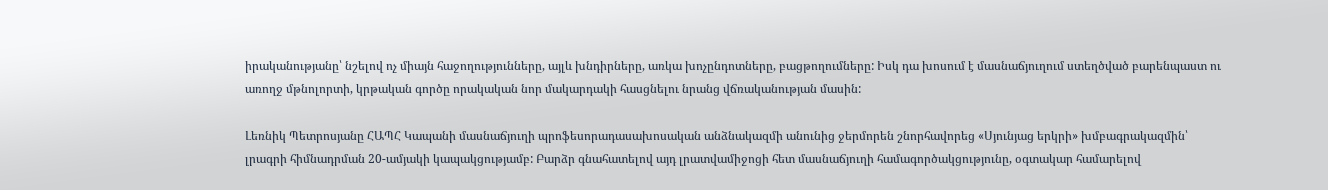իրականությանը՝ նշելով ոչ միայն հաջողությունները, այլև խնդիրները, առկա խոչընդոտները, բացթողումները: Իսկ դա խոսում է մասնաճյուղում ստեղծված բարենպաստ ու առողջ մթնոլորտի, կրթական գործը որակական նոր մակարդակի հասցնելու նրանց վճռականության մասին:

Լեռնիկ Պետրոսյանը ՀԱՊՀ Կապանի մասնաճյուղի պրոֆեսորադասախոսական անձնակազմի անունից ջերմորեն շնորհավորեց «Սյունյաց երկրի» խմբագրակազմին՝ լրագրի հիմնադրման 20-ամյակի կապակցությամբ: Բարձր գնահատելով այդ լրատվամիջոցի հետ մասնաճյուղի համագործակցությունը, օգտակար համարելով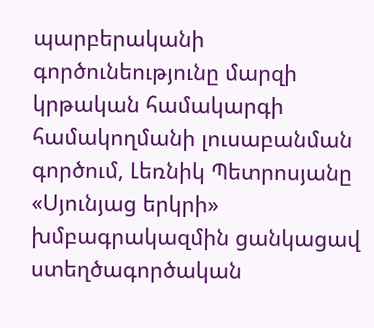պարբերականի գործունեությունը մարզի կրթական համակարգի  համակողմանի լուսաբանման գործում, Լեռնիկ Պետրոսյանը «Սյունյաց երկրի» խմբագրակազմին ցանկացավ ստեղծագործական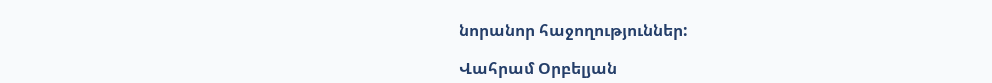նորանոր հաջողություններ:

Վահրամ Օրբելյան